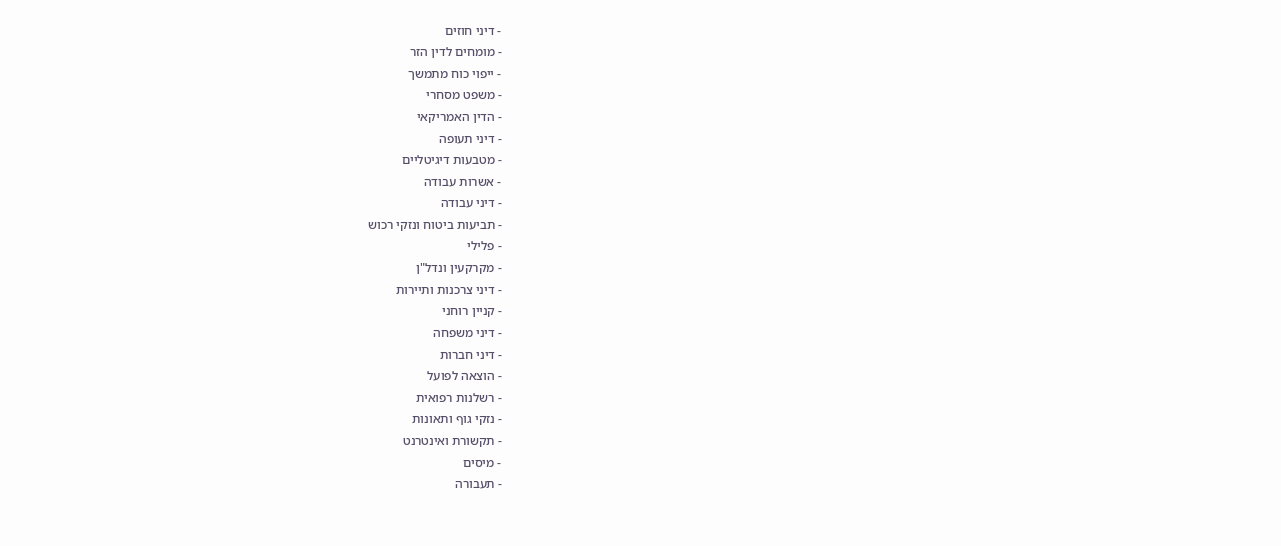- דיני חוזים
- מומחים לדין הזר
- ייפוי כוח מתמשך
- משפט מסחרי
- הדין האמריקאי
- דיני תעופה
- מטבעות דיגיטליים
- אשרות עבודה
- דיני עבודה
- תביעות ביטוח ונזקי רכוש
- פלילי
- מקרקעין ונדל"ן
- דיני צרכנות ותיירות
- קניין רוחני
- דיני משפחה
- דיני חברות
- הוצאה לפועל
- רשלנות רפואית
- נזקי גוף ותאונות
- תקשורת ואינטרנט
- מיסים
- תעבורה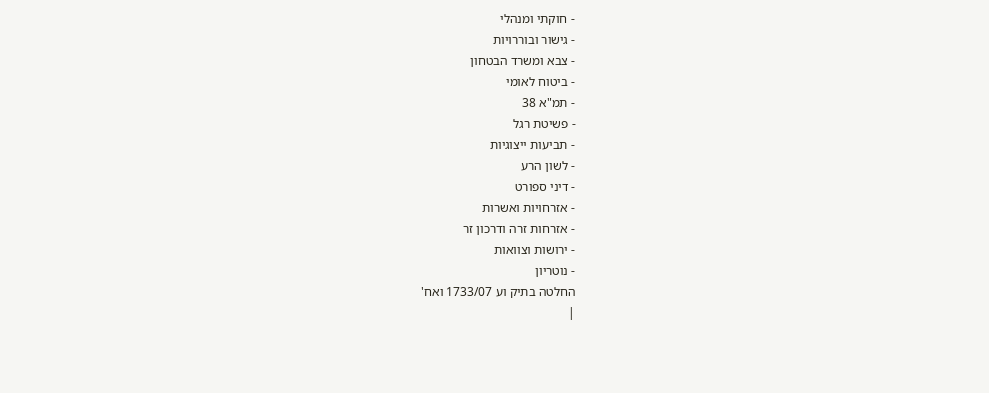- חוקתי ומנהלי
- גישור ובוררויות
- צבא ומשרד הבטחון
- ביטוח לאומי
- תמ"א 38
- פשיטת רגל
- תביעות ייצוגיות
- לשון הרע
- דיני ספורט
- אזרחויות ואשרות
- אזרחות זרה ודרכון זר
- ירושות וצוואות
- נוטריון
החלטה בתיק וע 1733/07 ואח'
|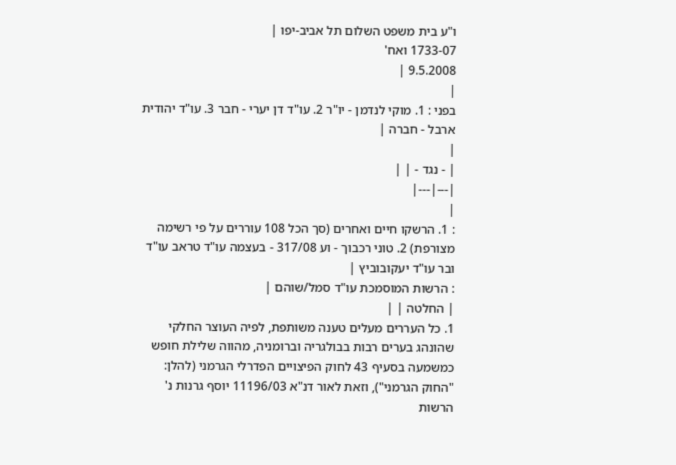ו"ע בית משפט השלום תל אביב-יפו |
1733-07 ואח'
9.5.2008 |
|
בפני : 1. מוקי לנדמן - יו"ר 2. עו"ד דן יערי - חבר 3. עו"ד יהודית ארבל - חברה |
|
| - נגד - | |
|---|---|
|
: 1. הרשקו חיים ואחרים (סך הכל 108 עוררים על פי רשימה מצורפת) 2. טוני רכבוך - וע 317/08 - בעצמה עו"ד טראב עו"ד ובר עו"ד יעקובוביץ |
: הרשות המוסמכת עו"ד סמל/שוהם |
| החלטה | |
1. כל העררים מעלים טענה משותפת, לפיה העוצר החלקי שהונהג בערים רבות בבולגריה וברומניה, מהווה שלילת חופש כמשמעה בסעיף 43 לחוק הפיצויים הפדרלי הגרמני (להלן: "החוק הגרמני"), וזאת לאור דנ"א 11196/03 יוסף גרנות נ' הרשות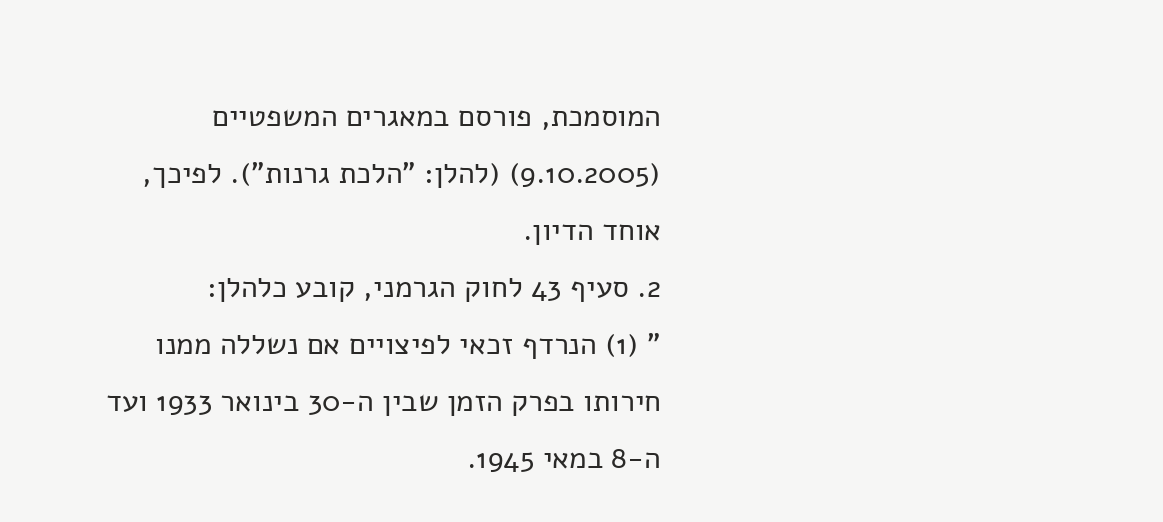המוסמכת, פורסם במאגרים המשפטיים (9.10.2005) (להלן: "הלכת גרנות"). לפיכך, אוחד הדיון.
2. סעיף 43 לחוק הגרמני, קובע כלהלן:
" (1) הנרדף זכאי לפיצויים אם נשללה ממנו חירותו בפרק הזמן שבין ה-30 בינואר 1933 ועד ה-8 במאי 1945.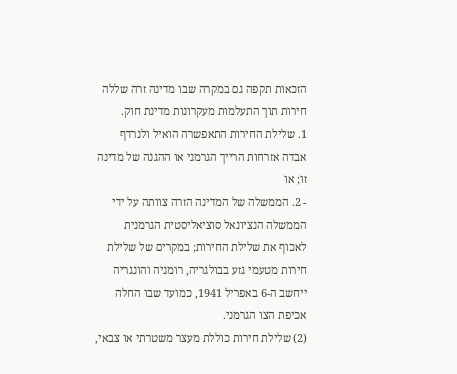הזכאות תקפה גם במקרה שבו מדינה זרה שללה חירות תוך התעלמות מעקרונות מדינת חוק.
1. שלילת החירות התאפשרה הואיל ולנרדף אבדה אזרחות הרייך הגרמני או ההגנה של מדינה זו; או
- 2. הממשלה של המדינה הזרה צוותה על ידי הממשלה הנציונאל סוציאליסטית הגרמנית לאכוף את שלילת החירות; במקרים של שלילת חירות מטעמי גזע בבולגריה, רומניה והונגריה ייחשב ה-6 באפריל 1941, כמועד שבו החלה אכיפת הצו הגרמני.
(2) שלילת חירות כוללת מעצר משטרתי או צבאי,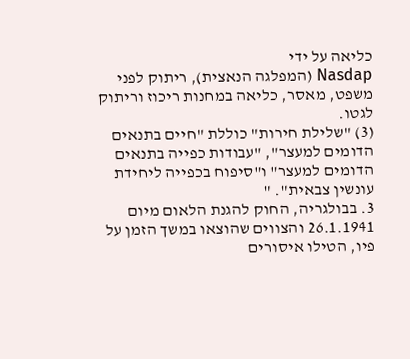כליאה על ידי
Nasdap (המפלגה הנאצית), ריתוק לפני משפט, מאסר, כליאה במחנות ריכוז וריתוק לגטו.
(3) "שלילת חירות" כוללת "חיים בתנאים הדומים למעצר", "עבודות כפייה בתנאים הדומים למעצר" ו"סיפוח בכפייה ליחידת עונשין צבאית". "
3. בבולגריה, החוק להגנת הלאום מיום 26.1.1941 והצווים שהוצאו במשך הזמן על פיו, הטילו איסורים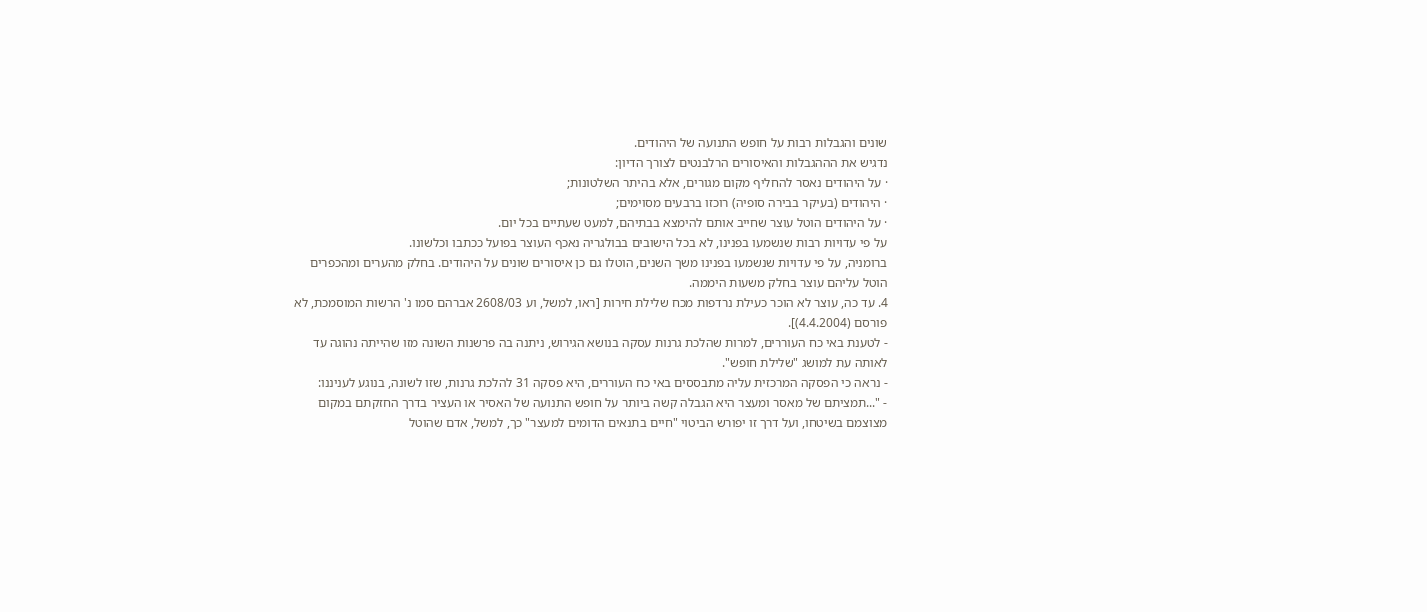שונים והגבלות רבות על חופש התנועה של היהודים.
נדגיש את הההגבלות והאיסורים הרלבנטים לצורך הדיון:
· על היהודים נאסר להחליף מקום מגורים, אלא בהיתר השלטונות;
· היהודים (בעיקר בבירה סופיה) רוכזו ברבעים מסוימים;
· על היהודים הוטל עוצר שחייב אותם להימצא בבתיהם, למעט שעתיים בכל יום.
על פי עדויות רבות שנשמעו בפנינו, לא בכל הישובים בבולגריה נאכף העוצר בפועל ככתבו וכלשונו.
ברומניה, על פי עדויות שנשמעו בפנינו משך השנים, הוטלו גם כן איסורים שונים על היהודים. בחלק מהערים ומהכפרים הוטל עליהם עוצר בחלק משעות היממה.
4. עד כה, עוצר לא הוכר כעילת נרדפות מכח שלילת חירות [ראו, למשל, וע 2608/03 אברהם סמו נ' הרשות המוסמכת, לא פורסם (4.4.2004)].
- לטענת באי כח העוררים, למרות שהלכת גרנות עסקה בנושא הגירוש, ניתנה בה פרשנות השונה מזו שהייתה נהוגה עד לאותה עת למושג "שלילת חופש".
- נראה כי הפסקה המרכזית עליה מתבססים באי כח העוררים, היא פסקה 31 להלכת גרנות, שזו לשונה, בנוגע לעניננו:
- "...תמציתם של מאסר ומעצר היא הגבלה קשה ביותר על חופש התנועה של האסיר או העציר בדרך החזקתם במקום מצוצמם בשיטחו, ועל דרך זו יפורש הביטוי "חיים בתנאים הדומים למעצר" כך, למשל, אדם שהוטל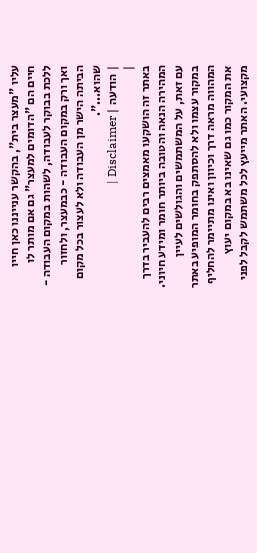עליו "מעצר בית", בהקשר ענייננו כאן חייו חיים הם "הדומים למעצר" גם אם מותר לו ללכת בבוקר לעבודה, לשהות במקום העבודה - ואך ורק במקום העבודה - כבמעצר, ולחזור הביתה הישר מן העבודה ולא לעצור בכל מקום שהוא...".
| הודעה | Disclaimer |
|
באתר זה הושקעו מאמצים רבים להעביר בדרך המהירה הנאה והטובה ביותר חומר ומידע חיוני. עם זאת, על המשתמשים והגולשים לעיין במקור עצמו ולא להסתפק בחומר המופיע באתר המהווה מראה דרך וכיוון ואינו מתיימר להחליף את המקור כמו גם שאינו בא במקום יעוץ מקצועי. האתר מייעץ לכל משתמש לקבל לפני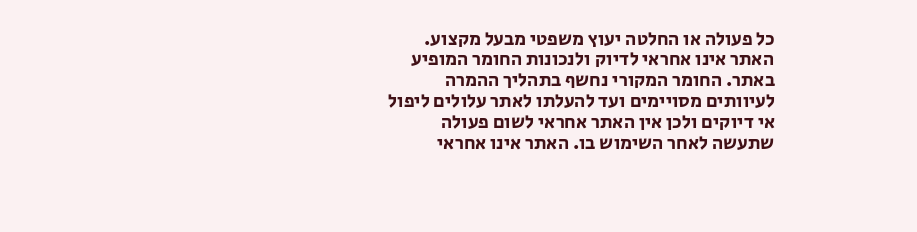כל פעולה או החלטה יעוץ משפטי מבעל מקצוע. האתר אינו אחראי לדיוק ולנכונות החומר המופיע באתר. החומר המקורי נחשף בתהליך ההמרה לעיוותים מסויימים ועד להעלתו לאתר עלולים ליפול אי דיוקים ולכן אין האתר אחראי לשום פעולה שתעשה לאחר השימוש בו. האתר אינו אחראי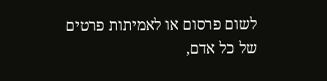לשום פרסום או לאמיתות פרטים של כל אדם,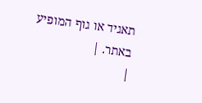תאגיד או גוף המופיע באתר. |
|